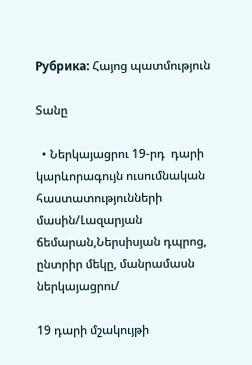Рубрика: Հայոց պատմություն

Տանը

  • Ներկայացրու 19-րդ  դարի կարևորագույն ուսումնական հաստատությունների մասին/Լազարյան ճեմարան,Ներսիսյան դպրոց, ընտրիր մեկը, մանրամասն ներկայացրու/

19 դարի մշակույթի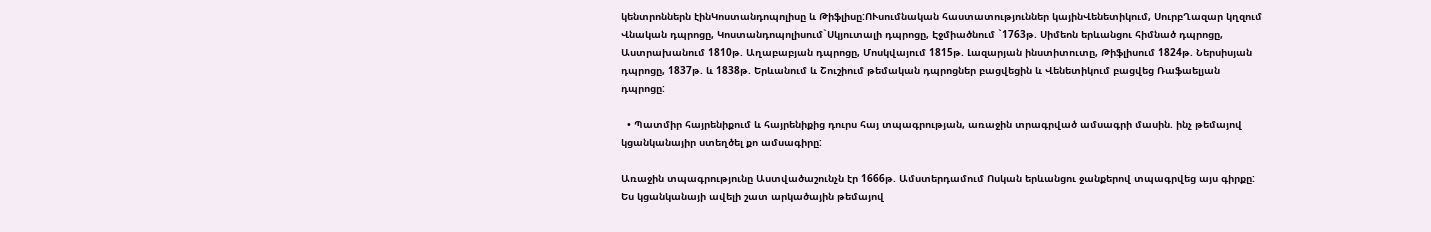կենտրոններն էինԿոստանդոպոլիսը և Թիֆլիսը:ՈՒսումնական հաստատություններ կայինՎենետիկում, ՍուրբՂազար կղզում Վնական դպրոցը, Կոստանդոպոլիսում`Սկյուտալի դպրոցը, Էջմիածնում `1763թ. Սիմեոն երևանցու հիմնած դպրոցը, Աստրախանում 1810թ. Աղաբաբյան դպրոցը, Մոսկվայում 1815թ. Լազարյան ինստիտուտը, Թիֆլիսում 1824թ. Ներսիսյան դպրոցը, 1837թ. և 1838թ. Երևանում և Շուշիում թեմական դպրոցներ բացվեցին և Վենետիկում բացվեց Ռաֆաելյան դպրոցը:

  • Պատմիր հայրենիքում և հայրենիքից դուրս հայ տպագրության, առաջին տրագրված ամսագրի մասին. ինչ թեմայով կցանկանայիր ստեղծել քո ամսագիրը:

Առաջին տպագրությունը Աստվածաշունչն էր 1666թ. Ամստերդամում Ոսկան երևանցու ջանքերով տպագրվեց այս գիրքը: Ես կցանկանայի ավելի շատ արկածային թեմայով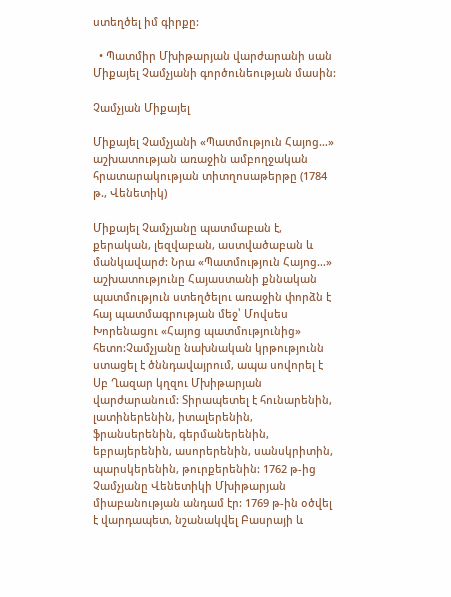ստեղծել իմ գիրքը:

  • Պատմիր Մխիթարյան վարժարանի սան Միքայել Չամչյանի գործունեության մասին:

Չամչյան Միքայել

Միքայել Չամչյանի «Պատմություն Հայոց…» աշխատության առաջին ամբողջական հրատարակության տիտղոսաթերթը (1784 թ., Վենետիկ)

Միքայել Չամչյանը պատմաբան է, քերական, լեզվաբան, աստվածաբան և մանկավարժ: Նրա «Պատմություն Հայոց…» աշխատությունը Հայաստանի քննական պատմություն ստեղծելու առաջին փորձն է հայ պատմագրության մեջ՝ Մովսես Խորենացու «Հայոց պատմությունից» հետո:Չամչյանը նախնական կրթությունն ստացել է ծննդավայրում, ապա սովորել է Սբ Ղազար կղզու Մխիթարյան վարժարանում: Տիրապետել է հունարենին, լատիներենին, իտալերենին, ֆրանսերենին, գերմաներենին, եբրայերենին, ասորերենին, սանսկրիտին, պարսկերենին, թուրքերենին: 1762 թ-ից Չամչյանը Վենետիկի Մխիթարյան միաբանության անդամ էր: 1769 թ-ին օծվել է վարդապետ, նշանակվել Բասրայի և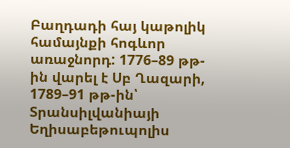Բաղդադի հայ կաթոլիկ համայնքի հոգևոր առաջնորդ: 1776–89 թթ-ին վարել է Սբ Ղազարի, 1789–91 թթ-ին՝ Տրանսիլվանիայի Եղիսաբեթուպոլիս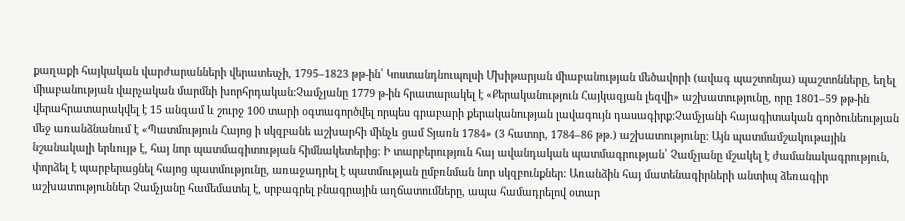քաղաքի հայկական վարժարանների վերատեսչի, 1795–1823 թթ-ին՝ Կոստանդնուպոլսի Մխիթարյան միաբանության մեծավորի (ավագ պաշտոնյա) պաշտոնները, եղել միաբանության վարչական մարմնի խորհրդական:Չամչյանը 1779 թ-ին հրատարակել է «Քերականություն Հայկազյան լեզվի» աշխատությունը, որը 1801–59 թթ-ին վերահրատարակվել է 15 անգամ և շուրջ 100 տարի օգտագործվել որպես գրաբարի քերականության լավագույն դասագիրք:Չամչյանի հայագիտական գործունեության մեջ առանձնանում է «Պատմություն Հայոց ի սկզբանե աշխարհի մինչև ցամ Տյառն 1784» (3 հատոր, 1784–86 թթ.) աշխատությունը: Այն պատմամշակութային նշանակալի երևույթ է, հայ նոր պատմագիտության հիմնակետերից: Ի տարբերություն հայ ավանդական պատմագրության՝ Չամչյանը մշակել է ժամանակագրություն, փորձել է պարբերացնել հայոց պատմությունը, առաջադրել է պատմության ըմբռնման նոր սկզբունքներ: Առանձին հայ մատենագիրների անտիպ ձեռագիր աշխատություններ Չամչյանը համեմատել է, սրբագրել բնագրային աղճատումները, ապա համադրելով օտար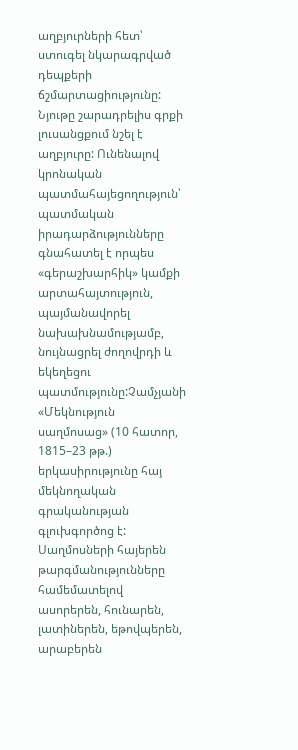աղբյուրների հետ՝ ստուգել նկարագրված դեպքերի ճշմարտացիությունը: Նյութը շարադրելիս գրքի լուսանցքում նշել է աղբյուրը: Ունենալով կրոնական պատմահայեցողություն՝ պատմական իրադարձությունները գնահատել է որպես «գերաշխարհիկ» կամքի արտահայտություն, պայմանավորել նախախնամությամբ, նույնացրել ժողովրդի և եկեղեցու պատմությունը:Չամչյանի «Մեկնություն սաղմոսաց» (10 հատոր, 1815–23 թթ.) երկասիրությունը հայ մեկնողական գրականության գլուխգործոց է: Սաղմոսների հայերեն թարգմանությունները համեմատելով ասորերեն, հունարեն, լատիներեն, եթովպերեն, արաբերեն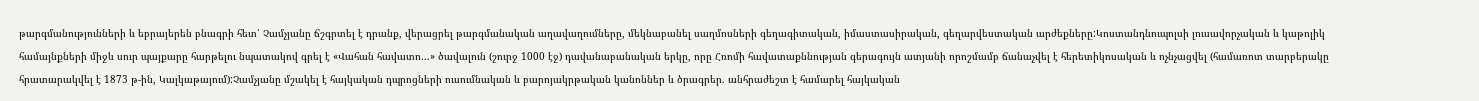թարգմանությունների և եբրայերեն բնագրի հետ՝ Չամչյանը ճշգրտել է դրանք, վերացրել թարգմանական աղավաղումները, մեկնաբանել սաղմոսների գեղագիտական, իմաստասիրական, գեղարվեստական արժեքները:Կոստանդնուպոլսի լուսավորչական և կաթոլիկ համայնքների միջև սուր պայքարը հարթելու նպատակով գրել է «Վահան հավատո…» ծավալուն (շուրջ 1000 էջ) դավանաբանական երկը, որը Հռոմի հավատաքննության գերագույն ատյանի որոշմամբ ճանաչվել է հերետիկոսական և ոչնչացվել (համառոտ տարբերակը հրատարակվել է 1873 թ-ին, Կալկաթայում):Չամչյանը մշակել է հայկական դպրոցների ուսումնական և բարոյակրթական կանոններ և ծրագրեր. անհրաժեշտ է համարել հայկական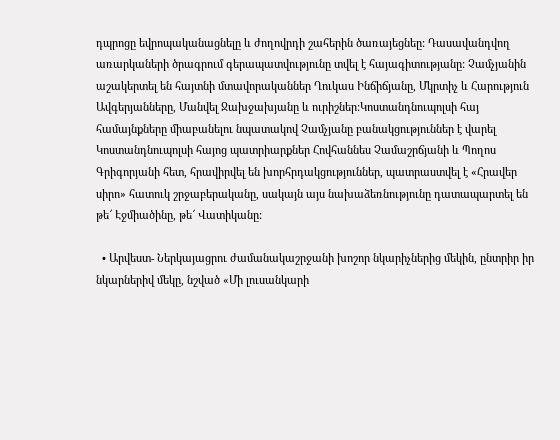դպրոցը եվրոպականացնելը և ժողովրդի շահերին ծառայեցնեը: Դասավանդվող առարկաների ծրագրում գերապատվությունը տվել է հայագիտությանը: Չամչյանին աշակերտել են հայտնի մտավորականներ Ղուկաս Ինճիճյանը, Մկրտիչ և Հարություն Ավգերյանները, Մանվել Ջախջախյանը և ուրիշներ:Կոստանդնուպոլսի հայ համայնքները միաբանելու նպատակով Չամչյանը բանակցություններ է վարել Կոստանդնուպոլսի հայոց պատրիարքներ Հովհաննես Չամաշրճյանի և Պողոս Գրիգորյանի հետ, հրավիրվել են խորհրդակցություններ, պատրաստվել է «Հրավեր սիրո» հատուկ շրջաբերականը, սակայն այս նախաձեռնությունը դատապարտել են թե՜ Էջմիածինը, թե՜ Վատիկանը:

  • Արվեստ- Ներկայացրու ժամանակաշրջանի խոշոր նկարիչներից մեկին, ընտրիր իր նկարներիվ մեկը, նշված «Մի լուսանկարի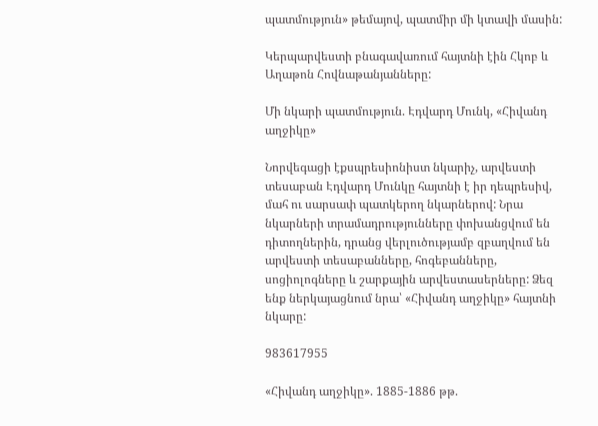պատմություն» թեմայով, պատմիր մի կտավի մասին:

Կերպարվեստի բնագավառում հայտնի էին Հկոբ և Աղաթոն Հովնաթանյանները:

Մի նկարի պատմություն. Էդվարդ Մունկ, «Հիվանդ աղջիկը»

Նորվեգացի էքսպրեսիոնիստ նկարիչ, արվեստի տեսաբան Էդվարդ Մունկը հայտնի է իր դեպրեսիվ, մահ ու սարսափ պատկերող նկարներով: Նրա նկարների տրամադրությունները փոխանցվում են դիտողներին, դրանց վերլուծությամբ զբաղվում են արվեստի տեսաբանները, հոգեբանները, սոցիոլոգները և շարքային արվեստասերները: Ձեզ ենք ներկայացնում նրա՝ «Հիվանդ աղջիկը» հայտնի նկարը:

983617955

«Հիվանդ աղջիկը». 1885-1886 թթ.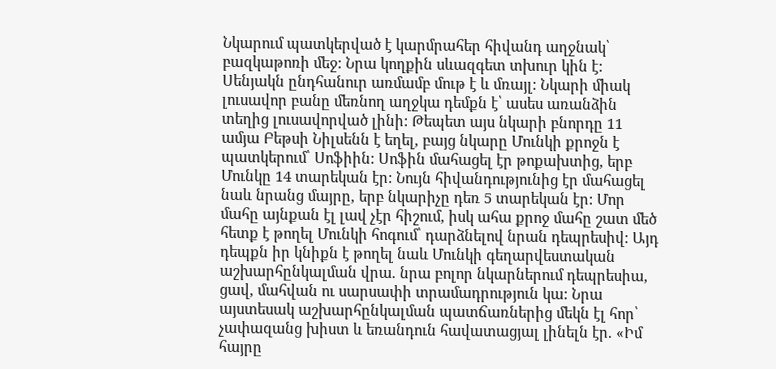Նկարում պատկերված է կարմրահեր հիվանդ աղջնակ՝ բազկաթոռի մեջ: Նրա կողքին սևազգետ տխուր կին է: Սենյակն ընդհանուր առմամբ մութ է և մռայլ: Նկարի միակ լուսավոր բանը մեռնող աղջկա դեմքն է՝ ասես առանձին տեղից լուսավորված լինի: Թեպետ այս նկարի բնորդը 11 ամյա Բեթսի Նիլսենն է եղել, բայց նկարը Մունկի քրոջն է պատկերում՝ Սոֆիին: Սոֆին մահացել էր թոքախտից, երբ Մունկը 14 տարեկան էր: Նույն հիվանդությունից էր մահացել նաև նրանց մայրը, երբ նկարիչը դեռ 5 տարեկան էր: Մոր մահը այնքան էլ լավ չէր հիշում, իսկ ահա քրոջ մահը շատ մեծ հետք է թողել Մունկի հոգում՝ դարձնելով նրան դեպրեսիվ: Այդ դեպքն իր կնիքն է թողել նաև Մունկի գեղարվեստական աշխարհընկալման վրա. նրա բոլոր նկարներում դեպրեսիա, ցավ, մահվան ու սարսափի տրամադրություն կա: Նրա այստեսակ աշխարհընկալման պատճառներից մեկն էլ հոր՝ չափազանց խիստ և եռանդուն հավատացյալ լինելն էր. «Իմ հայրը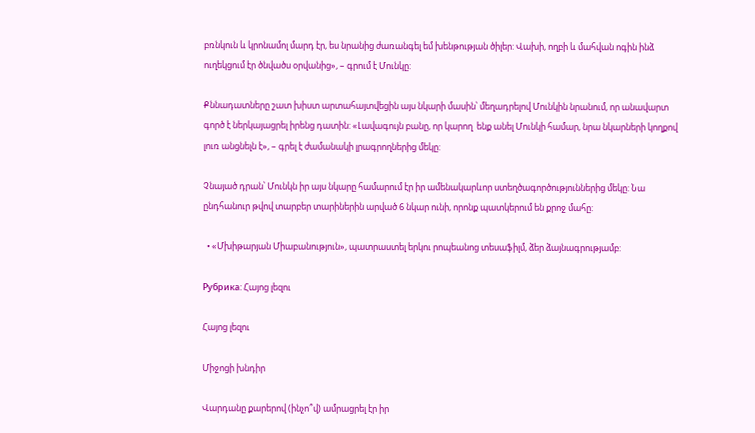բռնկուն և կրոնամոլ մարդ էր, ես նրանից ժառանգել եմ խենթության ծիլեր: Վախի, ողբի և մահվան ոգին ինձ ուղեկցում էր ծնվածս օրվանից», – գրում է Մունկը:

Քննադատները շատ խիստ արտահայտվեցին այս նկարի մասին՝ մեղադրելով Մունկին նրանում, որ անավարտ գործ է ներկայացրել իրենց դատին: «Լավագույն բանը, որ կարող  ենք անել Մունկի համար, նրա նկարների կողքով լուռ անցնելն է», – գրել է ժամանակի լրագրողներից մեկը:

Չնայած դրան՝ Մունկն իր այս նկարը համարում էր իր ամենակարևոր ստեղծագործություններից մեկը: Նա ընդհանուր թվով տարբեր տարիներին արված 6 նկար ունի, որոնք պատկերում են քրոջ մահը:

  • «Մխիթարյան Միաբանություն», պատրաստել երկու րոպեանոց տեսաֆիլմ, ձեր ձայնագրությամբ:

Рубрика: Հայոց լեզու

Հայոց լեզու

Միջոցի խնդիր

Վարդանը քարերով (ինչո՞վ) ամրացրել էր իր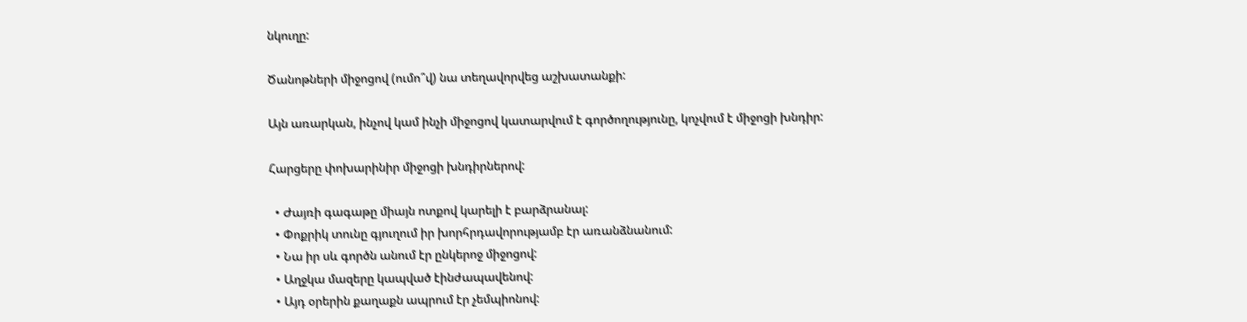նկուղը:

Ծանոթների միջոցով (ումո՞վ) նա տեղավորվեց աշխատանքի:

Այն առարկան, ինչով կամ ինչի միջոցով կատարվում է գործողությունը, կոչվում է միջոցի խնդիր:

Հարցերը փոխարինիր միջոցի խնդիրներով:

  • Ժայռի գագաթը միայն ոտքով կարելի է բարձրանալ:
  • Փոքրիկ տունը գյուղում իր խորհրդավորությամբ էր առանձնանում:
  • Նա իր սև գործն անում էր ընկերոջ միջոցով:
  • Աղջկա մազերը կապված էինժապավենով:
  • Այդ օրերին քաղաքն ապրում էր չեմպիոնով: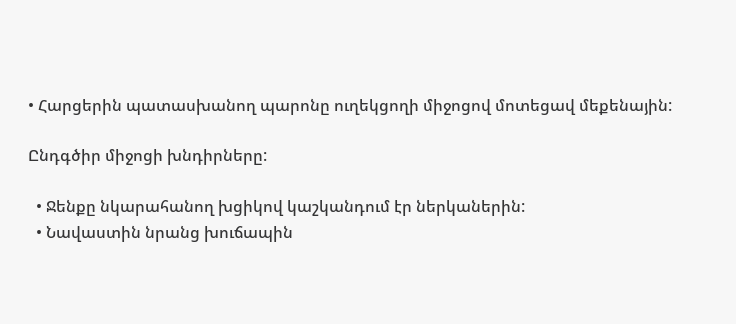• Հարցերին պատասխանող պարոնը ուղեկցողի միջոցով մոտեցավ մեքենային:

Ընդգծիր միջոցի խնդիրները:

  • Ջենքը նկարահանող խցիկով կաշկանդում էր ներկաներին:
  • Նավաստին նրանց խուճապին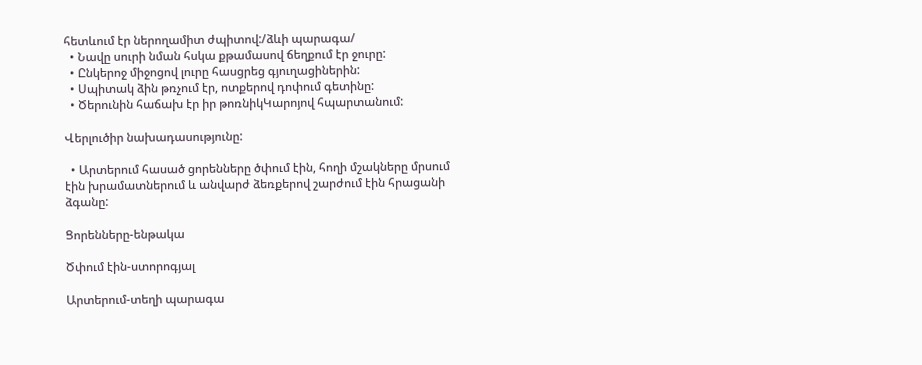հետևում էր ներողամիտ ժպիտով:/ձևի պարագա/
  • Նավը սուրի նման հսկա քթամասով ճեղքում էր ջուրը:
  • Ընկերոջ միջոցով լուրը հասցրեց գյուղացիներին:
  • Սպիտակ ձին թռչում էր, ոտքերով դոփում գետինը:
  • Ծերունին հաճախ էր իր թոռնիկԿարոյով հպարտանում:

Վերլուծիր նախադասությունը:

  • Արտերում հասած ցորենները ծփում էին, հողի մշակները մրսում էին խրամատներում և անվարժ ձեռքերով շարժում էին հրացանի ձգանը:

Ցորենները-ենթակա

Ծփում էին-ստորոգյալ

Արտերում-տեղի պարագա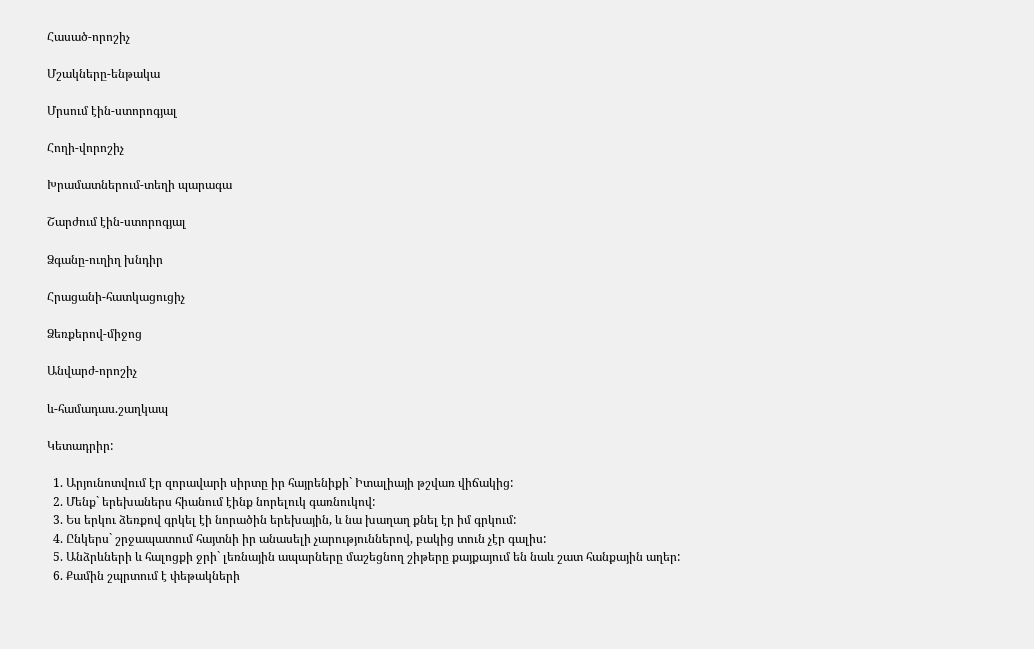Հասած-որոշիչ

Մշակները-ենթակա

Մրսում էին-ստորոգյալ

Հողի-վորոշիչ

Խրամատներում-տեղի պարագա

Շարժում էին-ստորոգյալ

Ձգանը-ուղիղ խնդիր

Հրացանի-հատկացուցիչ

Ձեռքերով-միջոց

Անվարժ-որոշիչ

և-համադաս.շաղկապ

Կետադրիր:

  1. Արյունոտվում էր զորավարի սիրտը իր հայրենիքի` Իտալիայի թշվառ վիճակից:
  2. Մենք` երեխաներս հիանում էինք նորելուկ գառնուկով:
  3. Ես երկու ձեռքով գրկել էի նորածին երեխային, և նա խաղաղ քնել էր իմ գրկում:
  4. Ընկերս` շրջապատում հայտնի իր անասելի չարություններով, բակից տուն չէր գալիս:
  5. Անձրևների և հալոցքի ջրի` լեռնային ապարները մաշեցնող շիթերը քայքայում են նաև շատ հանքային աղեր:
  6. Քամին շպրտում է փեթակների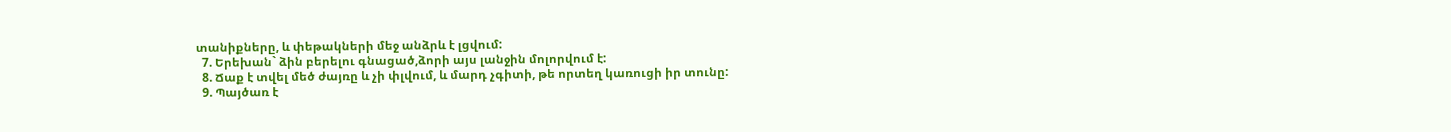տանիքները, և փեթակների մեջ անձրև է լցվում:
  7. Երեխան` ձին բերելու գնացած,ձորի այս լանջին մոլորվում է:
  8. Ճաք է տվել մեծ ժայռը և չի փլվում, և մարդ չգիտի, թե որտեղ կառուցի իր տունը:
  9. Պայծառ է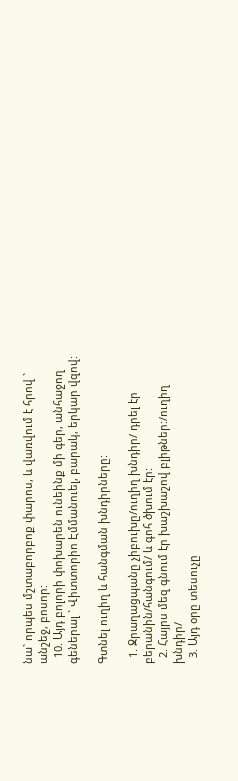նա` որպես մշտաբորբոք փարոս, և վառվում է հրով ` անշեջ, բոսոր:
  10. Այդ բոլորի փոխարեն ունեինք մի գեր, անհաջող գեներալ ` Վիտտորիո Էմմանուել, բարակ, երկար վզով:

Գտնել ուղիղ և հանգման խնդիրները:

  1. Ջրաղացպանը չիբուխը/ուղիղ խնդիր/ դրել էր բերանին/հանգում/ և գոհ ծխում էր:
  2. Հայրս մեզ գնում էր խաշխաշով բլիթներ:/ուղիղ խնդիր/
  3. Այդ օրը տեսուչը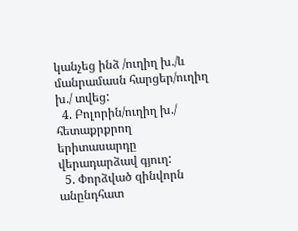կանչեց ինձ /ուղիղ խ./և մանրամասն հարցեր/ուղիղ խ./ տվեց:
  4. Բոլորին/ուղիղ խ./ հետաքրքրող երիտասարդը վերադարձավ գյուղ:
  5. Փորձված զինվորն անընդհատ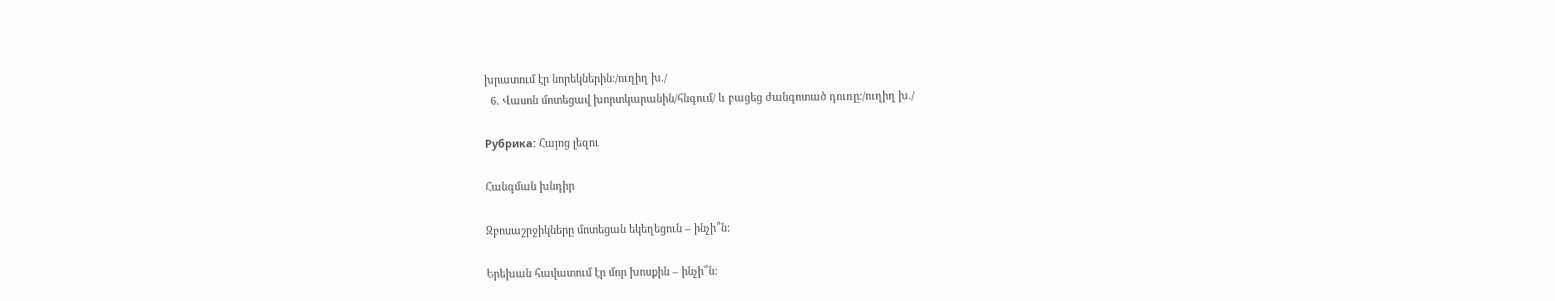խրատում էր նորեկներին:/ուղիղ խ./
  6. Վասոն մոտեցավ խորտկարանին/հնգում/ և բացեց ժանգոտած դուռը:/ուղիղ խ./

Рубрика: Հայոց լեզու

Հանգման խնդիր

Զբոսաշրջիկները մոտեցան եկեղեցուն – ինչի՞ն:

Երեխան հավատում էր մոր խոսքին – ինչի՞ն: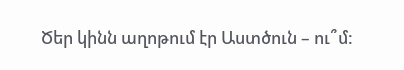Ծեր կինն աղոթում էր Աստծուն – ու՞մ: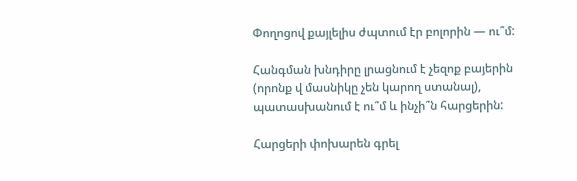Փողոցով քայլելիս ժպտում էր բոլորին — ու՞մ:

Հանգման խնդիրը լրացնում է չեզոք բայերին (որոնք վ մասնիկը չեն կարող ստանալ), պատասխանում է ու՞մ և ինչի՞ն հարցերին:

Հարցերի փոխարեն գրել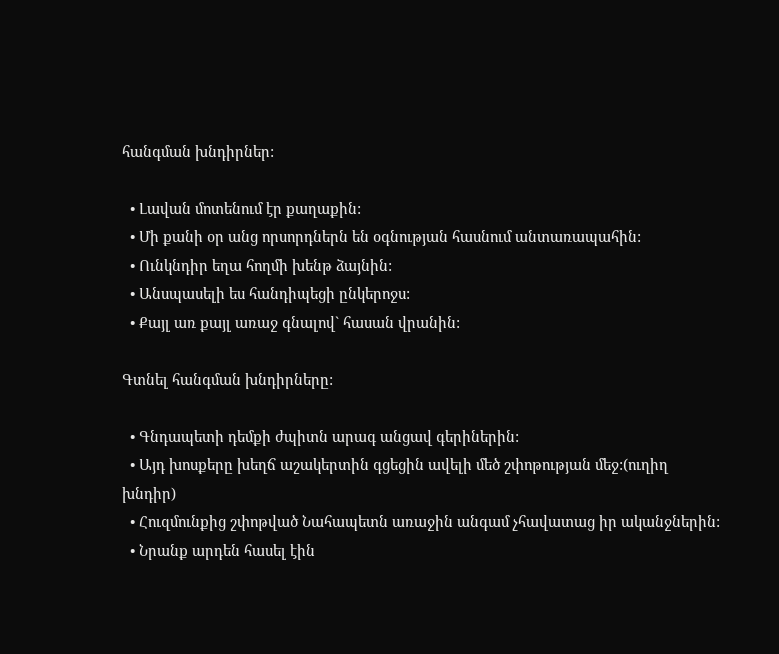հանգման խնդիրներ:

  • Լավան մոտենում էր քաղաքին:
  • Մի քանի օր անց որսորդներն են օգնության հասնում անտառապահին:
  • Ունկնդիր եղա հողմի խենթ ձայնին:
  • Անսպասելի ես հանդիպեցի ընկերոջս:
  • Քայլ առ քայլ առաջ գնալով` հասան վրանին:

Գտնել հանգման խնդիրները:

  • Գնդապետի դեմքի ժպիտն արագ անցավ գերիներին:
  • Այդ խոսքերը խեղճ աշակերտին գցեցին ավելի մեծ շփոթության մեջ:(ուղիղ խնդիր)
  • Հուզմունքից շփոթված Նահապետն առաջին անգամ չհավատաց իր ականջներին:
  • Նրանք արդեն հասել էին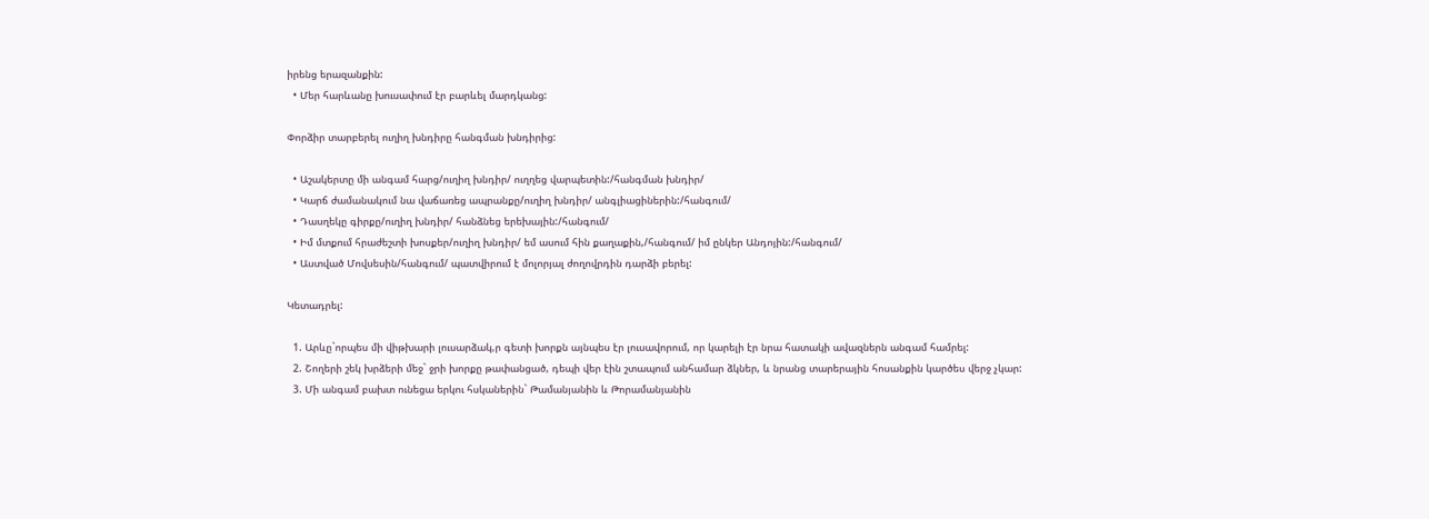իրենց երազանքին:
  • Մեր հարևանը խուսափում էր բարևել մարդկանց:

Փորձիր տարբերել ուղիղ խնդիրը հանգման խնդիրից:

  • Աշակերտը մի անգամ հարց/ուղիղ խնդիր/ ուղղեց վարպետին:/հանգման խնդիր/
  • Կարճ ժամանակում նա վաճառեց ապրանքը/ուղիղ խնդիր/ անգլիացիներին:/հանգում/
  • Դասղեկը գիրքը/ուղիղ խնդիր/ հանձնեց երեխային:/հանգում/
  • Իմ մտքում հրաժեշտի խոսքեր/ուղիղ խնդիր/ եմ ասում հին քաղաքին,/հանգում/ իմ ընկեր Անդոյին:/հանգում/
  • Աստված Մովսեսին/հանգում/ պատվիրում է մոլորյալ ժողովրդին դարձի բերել:

Կետադրել:

  1. Արևը`որպես մի վիթխարի լուսարձակ,ր գետի խորքն այնպես էր լուսավորում, որ կարելի էր նրա հատակի ավազներն անգամ համրել:
  2. Շողերի շեկ խրձերի մեջ` ջրի խորքը թափանցած, դեպի վեր էին շտապում անհամար ձկներ, և նրանց տարերային հոսանքին կարծես վերջ չկար:
  3. Մի անգամ բախտ ունեցա երկու հսկաներին` Թամանյանին և Թորամանյանին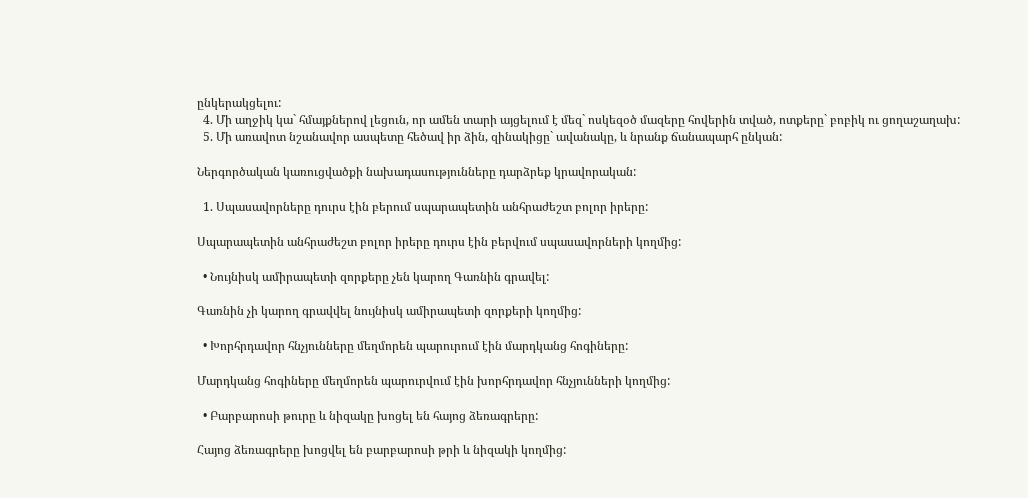ընկերակցելու:
  4. Մի աղջիկ կա` հմայքներով լեցուն, որ ամեն տարի այցելում է մեզ` ոսկեզօծ մազերը հովերին տված, ոտքերը` բոբիկ ու ցողաշաղախ:
  5. Մի առավոտ նշանավոր ասպետը հեծավ իր ձին, զինակիցը` ավանակը, և նրանք ճանապարհ ընկան:

Ներգործական կառուցվածքի նախադասությունները դարձրեք կրավորական:

  1. Սպասավորները դուրս էին բերում սպարապետին անհրաժեշտ բոլոր իրերը:

Սպարապետին անհրաժեշտ բոլոր իրերը դուրս էին բերվում սպասավորների կողմից:

  • Նույնիսկ ամիրապետի զորքերը չեն կարող Գառնին գրավել:

Գառնին չի կարող գրավվել նույնիսկ ամիրապետի զորքերի կողմից:

  • Խորհրդավոր հնչյունները մեղմորեն պարուրում էին մարդկանց հոգիները:

Մարդկանց հոգիները մեղմորեն պարուրվում էին խորհրդավոր հնչյունների կողմից:

  • Բարբարոսի թուրը և նիզակը խոցել են հայոց ձեռագրերը:

Հայոց ձեռագրերը խոցվել են բարբարոսի թրի և նիզակի կողմից: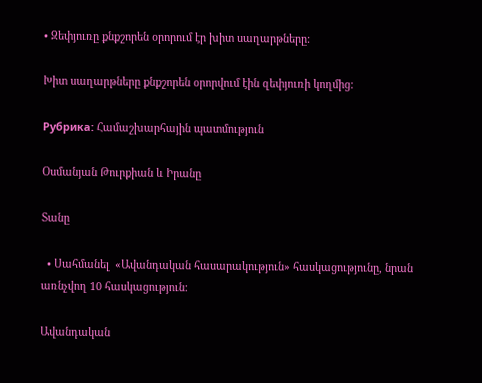• Զեփյուռը քնքշորեն օրորում էր խիտ սաղարթները:

Խիտ սաղարթները քնքշորեն օրորվում էին զեփյուռի կողմից:

Рубрика: Համաշխարհային պատմություն

Օսմանյան Թուրքիան և Իրանը

Տանը

  • Սահմանել  «Ավանդական հասարակություն» հասկացությունը, նրան առնչվող 10 հասկացություն:

Ավանդական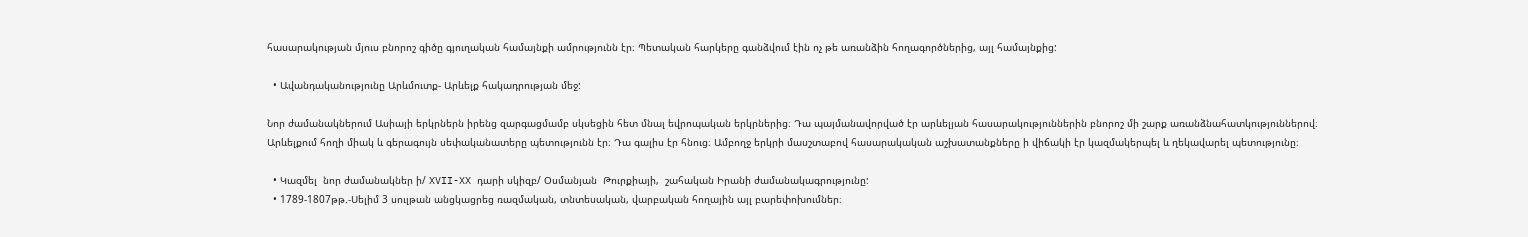հասարակության մյուս բնորոշ գիծը գյուղական համայնքի ամրությունն էր։ Պետական հարկերը գանձվում էին ոչ թե առանձին հողագործներից, այլ համայնքից:

  • Ավանդականությունը Արևմուտք- Արևելք հակադրության մեջ:

Նոր ժամանակներում Ասիայի երկրներն իրենց զարգացմամբ սկսեցին հետ մնալ եվրոպական երկրներից։ Դա պայմանավորված էր արևելյան հասարակություններին բնորոշ մի շարք առանձնահատկություններով։ Արևելքում հողի միակ և գերագույն սեփականատերը պետությունն էր։ Դա գալիս էր հնուց։ Ամբողջ երկրի մասշտաբով հասարակական աշխատանքները ի վիճակի էր կազմակերպել և ղեկավարել պետությունը։

  • Կազմել  նոր ժամանակներ ի/ XVII-XX դարի սկիզբ/ Օսմանյան  Թուրքիայի,  շահական Իրանի ժամանակագրությունը:
  • 1789-1807թթ.-Սելիմ 3 սուլթան անցկացրեց ռազմական, տնտեսական, վարբական հողային այլ բարեփոխումներ։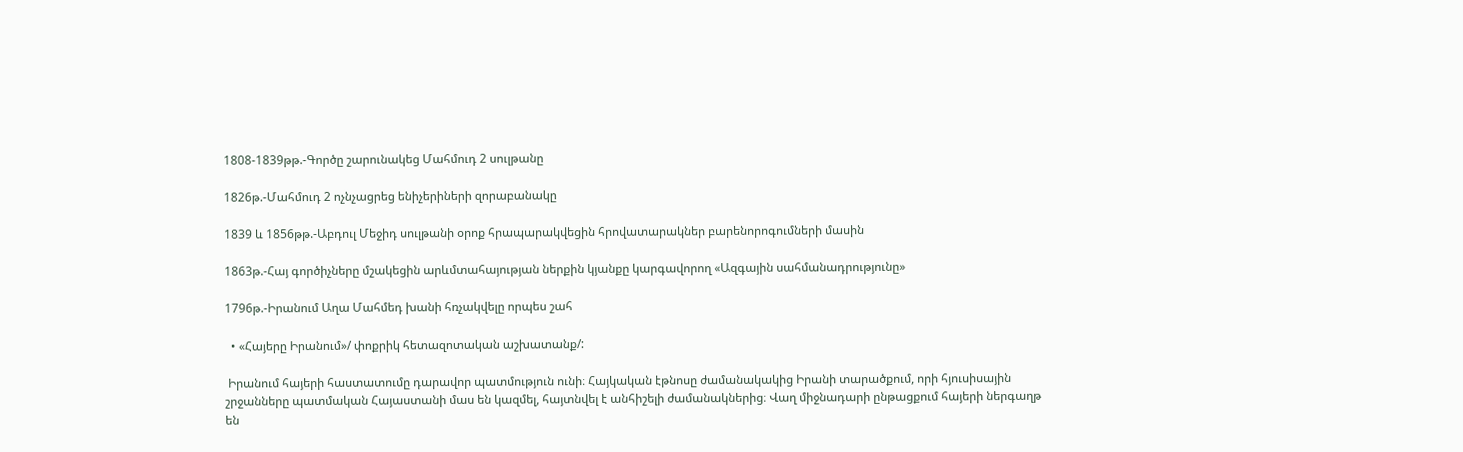1808-1839թթ.-Գործը շարունակեց Մահմուդ 2 սուլթանը

1826թ.-Մահմուդ 2 ոչնչացրեց ենիչերիների զորաբանակը

1839 և 1856թթ.-Աբդուլ Մեջիդ սուլթանի օրոք հրապարակվեցին հրովատարակներ բարենորոգումների մասին

1863թ.-Հայ գործիչները մշակեցին արևմտահայության ներքին կյանքը կարգավորող «Ազգային սահմանադրությունը»

1796թ.-Իրանում Աղա Մահմեդ խանի հռչակվելը որպես շահ

  • «Հայերը Իրանում»/ փոքրիկ հետազոտական աշխատանք/:

 Իրանում հայերի հաստատումը դարավոր պատմություն ունի։ Հայկական էթնոսը ժամանակակից Իրանի տարածքում, որի հյուսիսային շրջանները պատմական Հայաստանի մաս են կազմել, հայտնվել է անհիշելի ժամանակներից։ Վաղ միջնադարի ընթացքում հայերի ներգաղթ են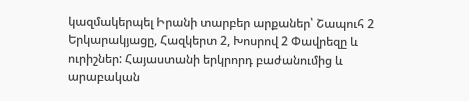կազմակերպել Իրանի տարբեր արքաներ՝ Շապուհ 2 Երկարակյացը, Հազկերտ 2, Խոսրով 2 Փավրեզը և ուրիշներ: Հայաստանի երկրորդ բաժանումից և արաբական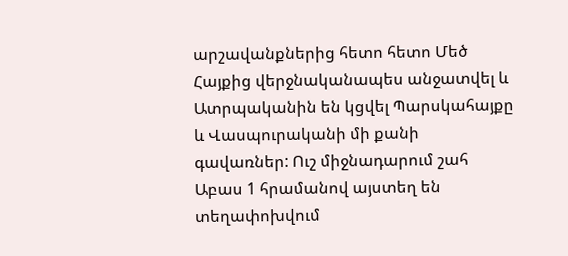արշավանքներից հետո հետո Մեծ Հայքից վերջնականապես անջատվել և Ատրպականին են կցվել Պարսկահայքը և Վասպուրականի մի քանի գավառներ: Ուշ միջնադարում շահ Աբաս 1 հրամանով այստեղ են տեղափոխվում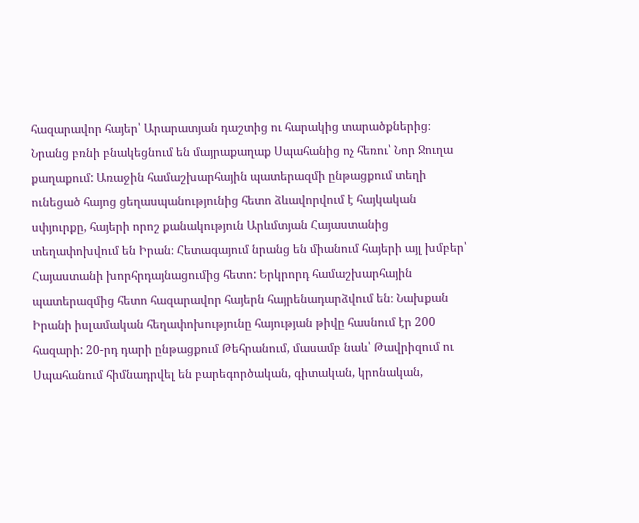հազարավոր հայեր՝ Արարատյան դաշտից ու հարակից տարածքներից։ Նրանց բռնի բնակեցնում են մայրաքաղաք Սպահանից ոչ հեռու՝ Նոր Ջուղա քաղաքում: Առաջին համաշխարհային պատերազմի ընթացքում տեղի ունեցած հայոց ցեղասպանությունից հետո ձևավորվում է հայկական սփյուրքը, հայերի որոշ քանակություն Արևմտյան Հայաստանից տեղափոխվում են Իրան։ Հետագայում նրանց են միանում հայերի այլ խմբեր՝ Հայաստանի խորհրդայնացումից հետո: Երկրորդ համաշխարհային պատերազմից հետո հազարավոր հայերն հայրենադարձվում են։ Նախքան Իրանի իսլամական հեղափոխությունը հայության թիվը հասնում էր 200 հազարի: 20-րդ դարի ընթացքում Թեհրանում, մասամբ նաև՝ Թավրիզում ու Սպահանում հիմնադրվել են բարեգործական, գիտական, կրոնական,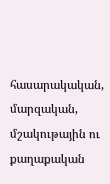հասարակական, մարզական, մշակութային ու քաղաքական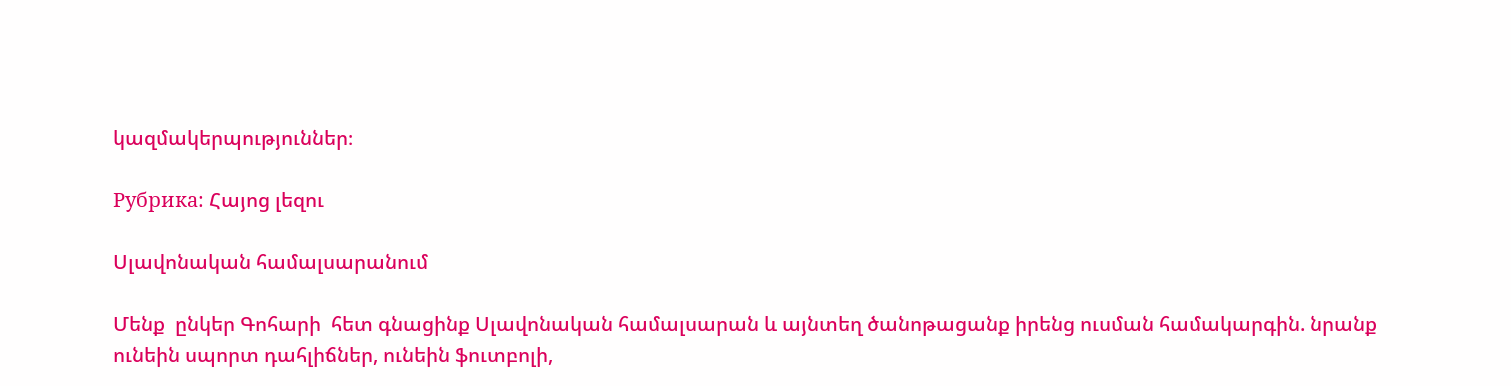կազմակերպություններ։

Рубрика: Հայոց լեզու

Սլավոնական համալսարանում

Մենք  ընկեր Գոհարի  հետ գնացինք Սլավոնական համալսարան և այնտեղ ծանոթացանք իրենց ուսման համակարգին. նրանք ունեին սպորտ դահլիճներ, ունեին ֆուտբոլի,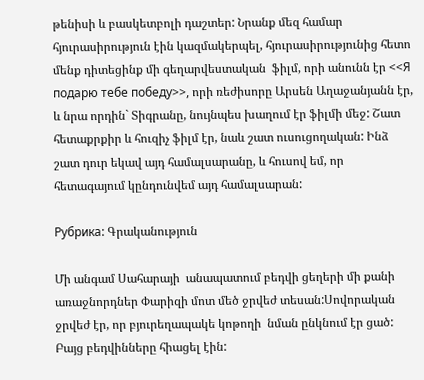թենիսի և բասկետբոլի դաշտեր: Նրանք մեզ համար հյուրասիրություն էին կազմակերպել, հյուրասիրությունից հետո մենք դիտեցինք մի գեղարվեստական  ֆիլմ, որի անունն էր <<Я подарю тебе победу>>, որի ռեժիսորը Արսեն Աղաջանյանն էր, և նրա որդին` Տիգրանը, նույնպես խաղում էր ֆիլմի մեջ: Շատ հետաքրքիր և հուզիչ ֆիլմ էր, նաև շատ ուսուցողական: Ինձ շատ դուր եկավ այդ համալսարանը, և հուսով եմ, որ հետագայում կընդունվեմ այդ համալսարան:

Рубрика: Գրականություն

Մի անգամ Սահարայի  անապատում բեդվի ցեղերի մի քանի առաջնորդներ Փարիզի մոտ մեծ ջրվեժ տեսան:Սովորական ջրվեժ էր, որ բյուրեղապակե կոթողի  նման ընկնում էր ցած: Բայց բեդվինները հիացել էին: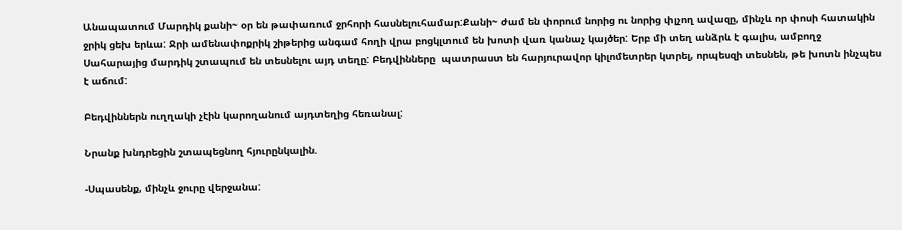Անապատում Մարդիկ քանի~ օր են թափառում ջրհորի հասնելուհամար:Քանի~ ժամ են փորում նորից ու նորից փլչող ավազը, մինչև որ փոսի հատակին ջրիկ ցեխ երևա: Ջրի ամենափոքրիկ շիթերից անգամ հողի վրա բոցկլտում են խոտի վառ կանաչ կայծեր: Երբ մի տեղ անձրև է գալիս, ամբողջ  Սահարայից մարդիկ շտապում են տեսնելու այդ տեղը: Բեդվինները  պատրաստ են հարյուրավոր կիլոմետրեր կտրել, որպեսզի տեսնեն, թե խոտն ինչպես  է աճում:

Բեդվիններն ուղղակի չէին կարողանում այդտեղից հեռանալ:

Նրանք խնդրեցին շտապեցնող հյուրընկալին.

-Սպասենք, մինչև ջուրը վերջանա: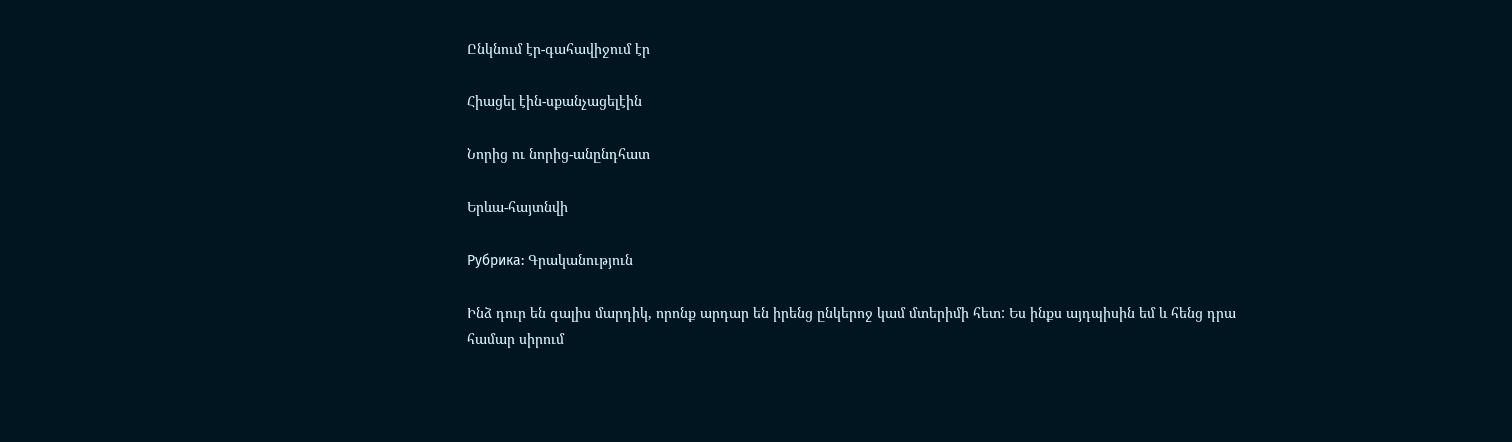Ընկնում էր-գահավիջում էր

Հիացել էին-սքանչացելէին

Նորից ու նորից-անընդհատ

Երևա-հայտնվի

Рубрика: Գրականություն

Ինձ դուր են գալիս մարդիկ, որոնք արդար են իրենց ընկերոջ կամ մտերիմի հետ: Ես ինքս այդպիսին եմ և հենց դրա համար սիրում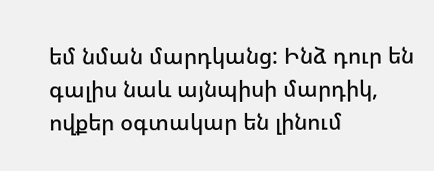եմ նման մարդկանց: Ինձ դուր են գալիս նաև այնպիսի մարդիկ,  ովքեր օգտակար են լինում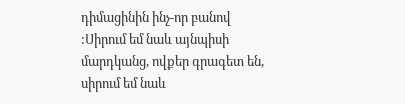դիմացինին ինչ-որ բանով :Սիրում եմ նաև այնպիսի մարդկանց, ովքեր գրագետ են, սիրում եմ նաև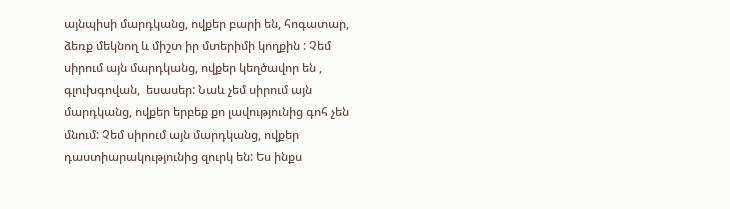այնպիսի մարդկանց, ովքեր բարի են, հոգատար, ձեռք մեկնող և միշտ իր մտերիմի կողքին : Չեմ սիրում այն մարդկանց, ովքեր կեղծավոր են , գլուխգովան,  եսասեր: Նաև չեմ սիրում այն մարդկանց, ովքեր երբեք քո լավությունից գոհ չեն  մնում: Չեմ սիրում այն մարդկանց, ովքեր դաստիարակությունից զուրկ են: Ես ինքս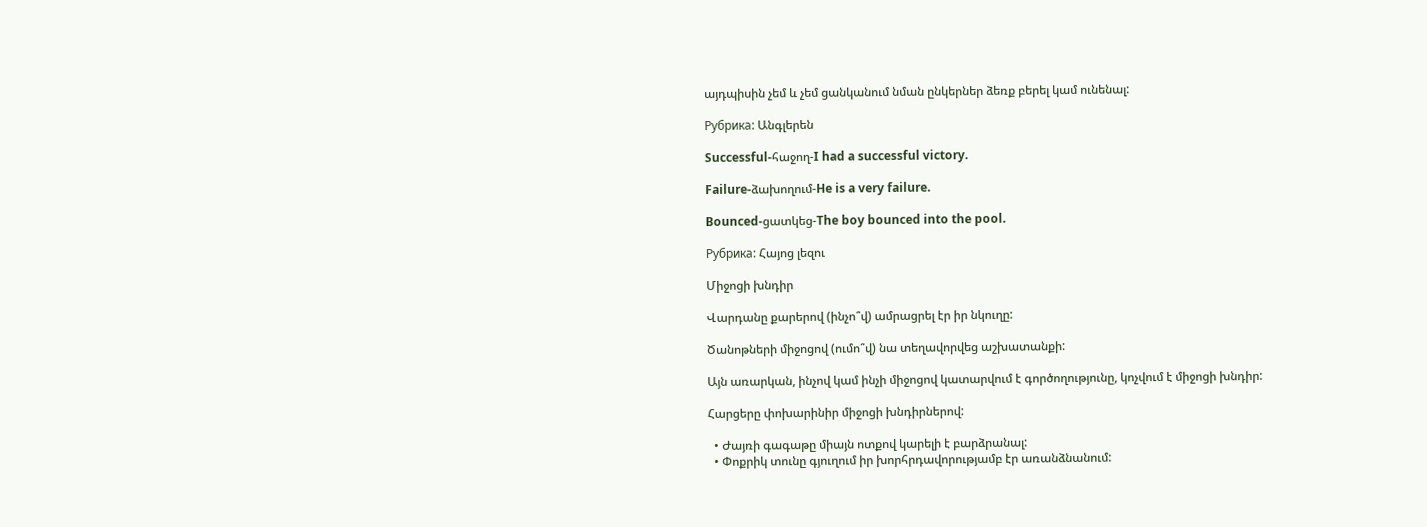այդպիսին չեմ և չեմ ցանկանում նման ընկերներ ձեռք բերել կամ ունենալ:

Рубрика: Անգլերեն

Successful-հաջող-I had a successful victory.

Failure-ձախողում-He is a very failure.

Bounced-ցատկեց-The boy bounced into the pool.

Рубрика: Հայոց լեզու

Միջոցի խնդիր

Վարդանը քարերով (ինչո՞վ) ամրացրել էր իր նկուղը:

Ծանոթների միջոցով (ումո՞վ) նա տեղավորվեց աշխատանքի:

Այն առարկան, ինչով կամ ինչի միջոցով կատարվում է գործողությունը, կոչվում է միջոցի խնդիր:

Հարցերը փոխարինիր միջոցի խնդիրներով:

  • Ժայռի գագաթը միայն ոտքով կարելի է բարձրանալ:
  • Փոքրիկ տունը գյուղում իր խորհրդավորությամբ էր առանձնանում: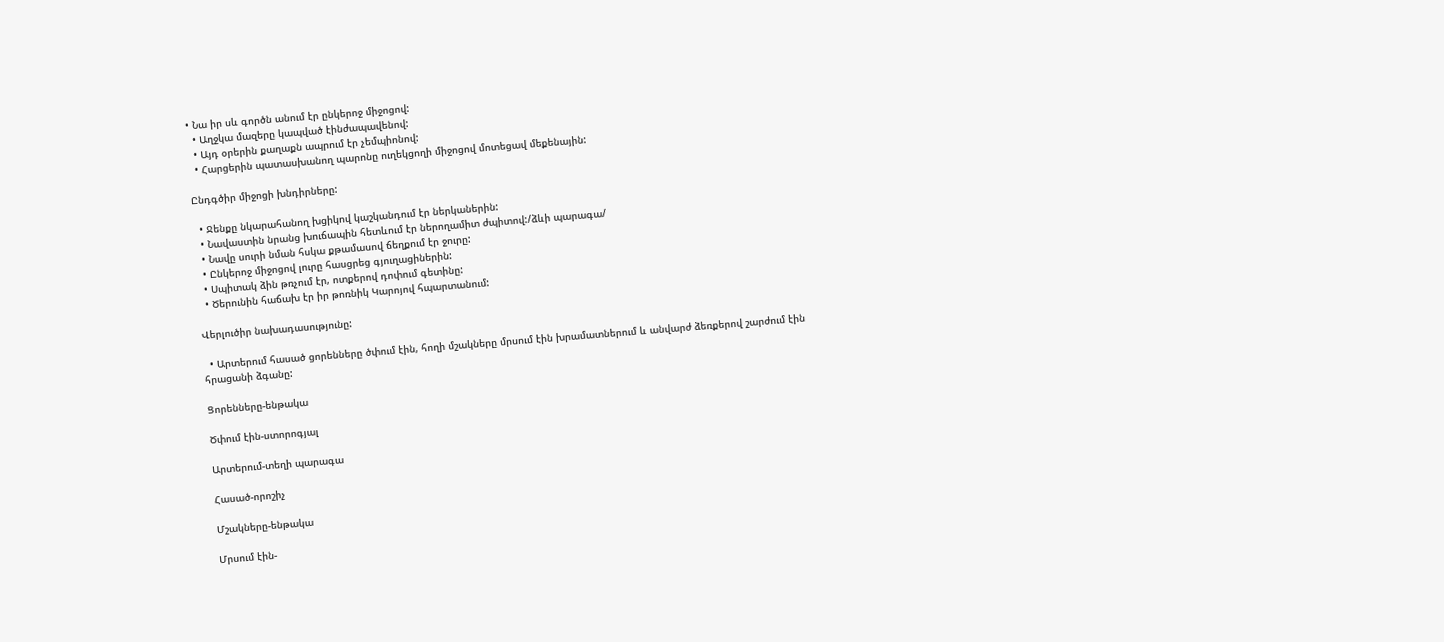• Նա իր սև գործն անում էր ընկերոջ միջոցով:
  • Աղջկա մազերը կապված էինժապավենով:
  • Այդ օրերին քաղաքն ապրում էր չեմպիոնով:
  • Հարցերին պատասխանող պարոնը ուղեկցողի միջոցով մոտեցավ մեքենային:

Ընդգծիր միջոցի խնդիրները:

  • Ջենքը նկարահանող խցիկով կաշկանդում էր ներկաներին:
  • Նավաստին նրանց խուճապին հետևում էր ներողամիտ ժպիտով:/ձևի պարագա/
  • Նավը սուրի նման հսկա քթամասով ճեղքում էր ջուրը:
  • Ընկերոջ միջոցով լուրը հասցրեց գյուղացիներին:
  • Սպիտակ ձին թռչում էր, ոտքերով դոփում գետինը:
  • Ծերունին հաճախ էր իր թոռնիկ Կարոյով հպարտանում:

Վերլուծիր նախադասությունը:

  • Արտերում հասած ցորենները ծփում էին, հողի մշակները մրսում էին խրամատներում և անվարժ ձեռքերով շարժում էին հրացանի ձգանը:

Ցորենները-ենթակա

Ծփում էին-ստորոգյալ

Արտերում-տեղի պարագա

Հասած-որոշիչ

Մշակները-ենթակա

Մրսում էին-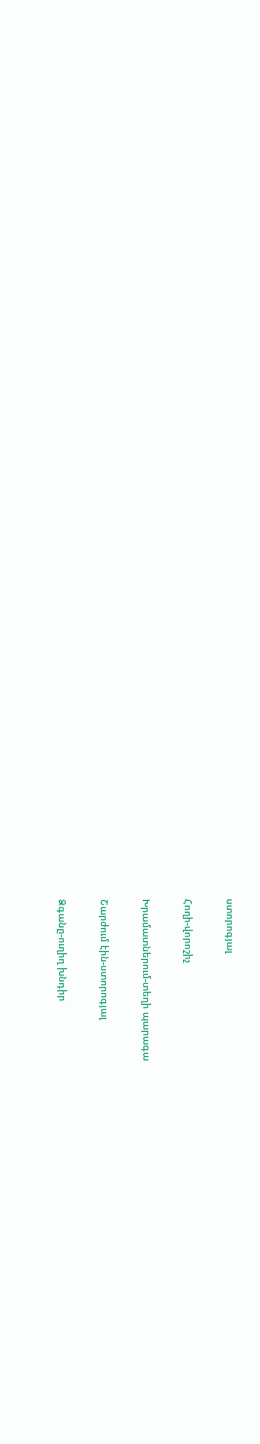ստորոգյալ

Հողի-վորոշիչ

Խրամատներում-տեղի պարագա

Շարժում էին-ստորոգյալ

Ձգանը-ուղիղ խնդիր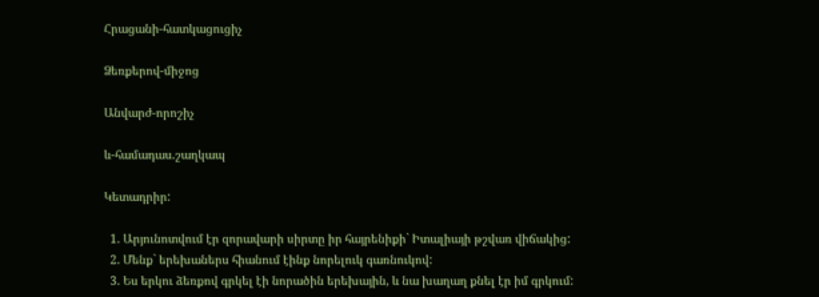Հրացանի-հատկացուցիչ

Ձեռքերով-միջոց

Անվարժ-որոշիչ

և-համադաս.շաղկապ

Կետադրիր:

  1. Արյունոտվում էր զորավարի սիրտը իր հայրենիքի` Իտալիայի թշվառ վիճակից:
  2. Մենք` երեխաներս հիանում էինք նորելուկ գառնուկով:
  3. Ես երկու ձեռքով գրկել էի նորածին երեխային, և նա խաղաղ քնել էր իմ գրկում: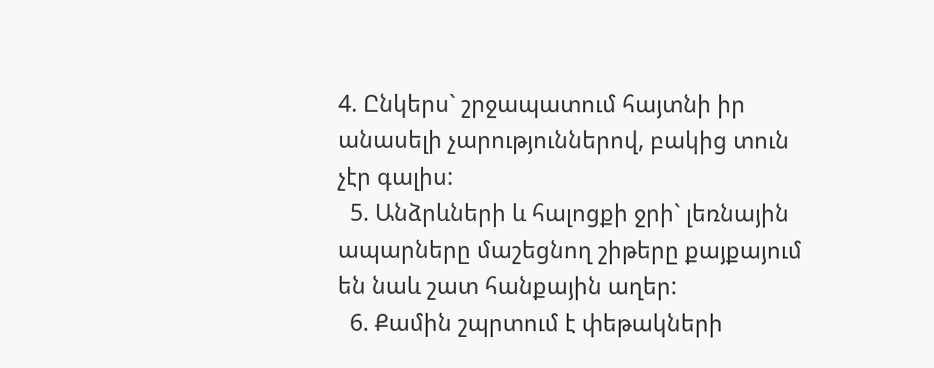4. Ընկերս` շրջապատում հայտնի իր անասելի չարություններով, բակից տուն չէր գալիս:
  5. Անձրևների և հալոցքի ջրի` լեռնային ապարները մաշեցնող շիթերը քայքայում են նաև շատ հանքային աղեր:
  6. Քամին շպրտում է փեթակների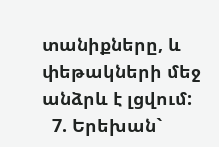տանիքները, և փեթակների մեջ անձրև է լցվում:
  7. Երեխան`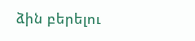ձին բերելու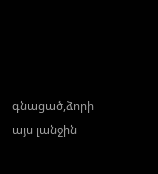գնացած,ձորի այս լանջին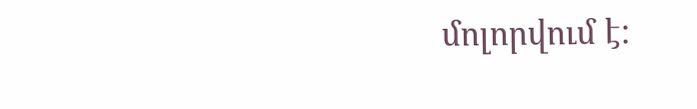մոլորվում է: